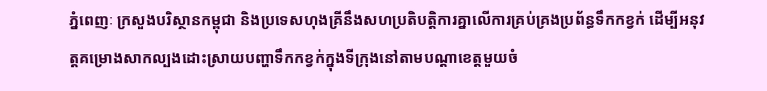ភ្នំពេញៈ ក្រសួងបរិស្ថានកម្ពុជា និងប្រទេសហុងគ្រីនឹងសហប្រតិបតិ្តការគ្នាលើការគ្រប់គ្រងប្រព័ន្ធទឹកកខ្វក់ ដើម្បីអនុវត្តគម្រោងសាកល្បងដោះស្រាយបញ្ហាទឹកកខ្វក់ក្នុងទីក្រុងនៅតាមបណ្តាខេត្តមួយចំ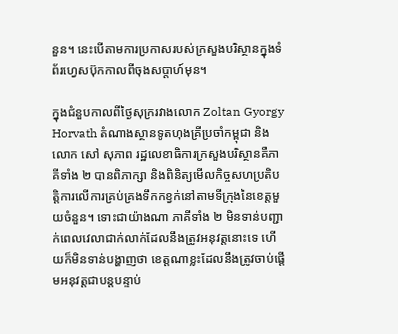នួន។ នេះបើតាមការប្រកាសរបស់ក្រសួងបរិស្ថានក្នុងទំព័រហ្វេសប៊ុកកាលពីចុងសប្តាហ៍មុន។

ក្នុងជំនួបកាលពីថ្ងៃសុក្ររវាងលោក Zoltan Gyorgy Horvath តំណាងស្ថានទូតហុងគ្រីប្រចាំកម្ពុជា និងលោក សៅ សុភាព រដ្ឋលេខាធិការក្រសួងបរិស្ថានគឺភាគីទាំង ២ បានពិភាក្សា និងពិនិត្យមើលកិច្ចសហប្រតិបត្តិការលើការគ្រប់គ្រងទឹកកខ្វក់នៅតាមទីក្រុងនៃខេត្តមួយចំនួន។ ទោះជាយ៉ាងណា ភាគីទាំង ២ មិនទាន់បញ្ជាក់ពេលវេលាជាក់លាក់ដែលនឹងត្រូវអនុវត្តនោះទេ ហើយក៏មិនទាន់បង្ហាញថា ខេត្តណាខ្លះដែលនឹងត្រូវចាប់ផ្តើមអនុវត្តជាបន្តបន្ទាប់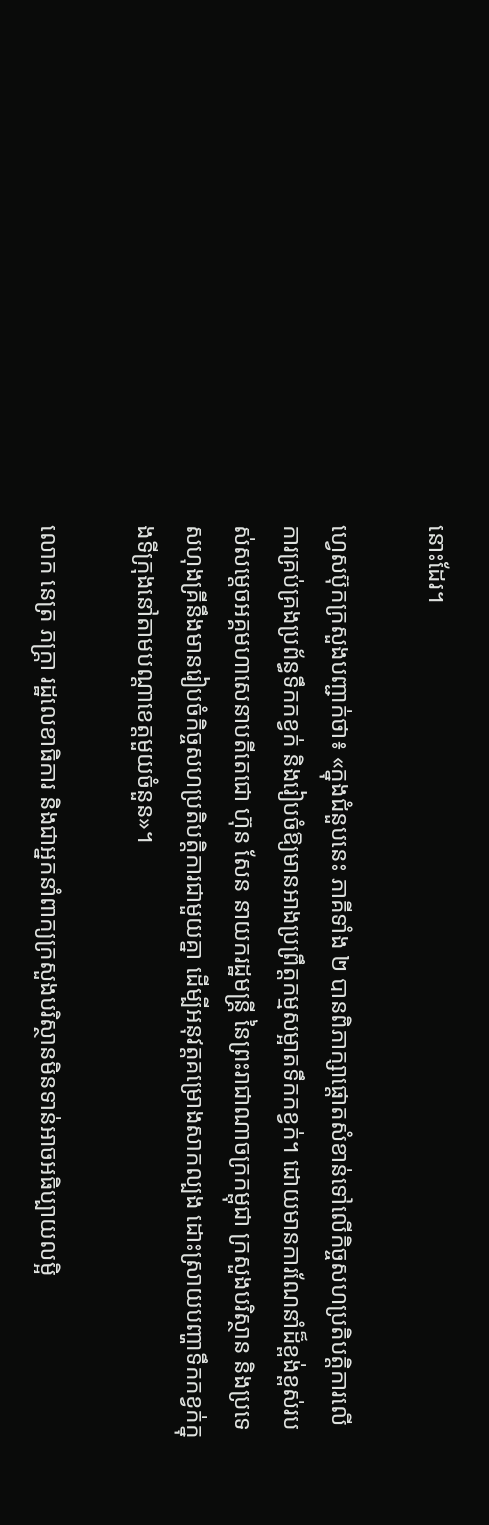នោះដែរ។

ហ្វេសប៊ុកក្រសួងបញ្ជាក់ថា៖ «ក្នុងជំនួបនេះ ភាគីទាំង ២ បានពិភាក្សាផ្តោតសំខាន់ទៅលើកិច្ចសហប្រតិបត្តិការលើការគ្រប់គ្រងប្រព័ន្ធទឹកកខ្វក់ និងរៀបចំឱ្យមានអាងប្រព្រឹត្តកម្មសម្អាតទឹកកខ្វក់។ ដោយមានការណែនាំដ៏ខ្ពង់ខ្ពស់របស់សម្តេចអគ្គមហាសេនាបតីតេជោ ហ៊ុន សែន នាយករដ្ឋមន្ត្រី នៃព្រះរាជាណាចក្រកម្ពុជា ក្រសួងបរិស្ថាន និងប្រទេសហុងគ្រីនឹងមានរៀបចំកិច្ចសហប្រតិបត្តិការជាមួយគ្នា ដើម្បីអនុវត្តគម្រោងសាកល្បង ដោះស្រាយបញ្ហាទឹកកខ្វក់ក្នុងទីក្រុងនៅតាមបណ្តាខេត្តមួយចំនួន»។

លោក នេត្រ ភក្ត្រា រដ្ឋលេខាធិការ និងជាអ្នកនាំពាក្យក្រសួងបរិស្ថានមិនទាន់អាចអធិប្បាយលម្អិ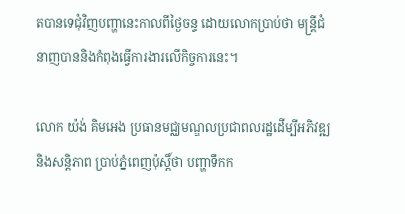តបានទេជុំវិញបញ្ហានេះកាលពីថ្ងៃចន្ទ ដោយលោកប្រាប់ថា មន្ត្រីជំនាញបាននិងកំពុងធ្វើការងារលើកិច្ចការនេះ។

លោក យ៉ង់ គិមអេង ប្រធានមជ្ឈមណ្ឌលប្រជាពលរដ្ឋដើម្បីអភិវឌ្ឍ និងសន្តិភាព ប្រាប់ភ្នំពេញប៉ុស្តិ៍ថា បញ្ហាទឹកក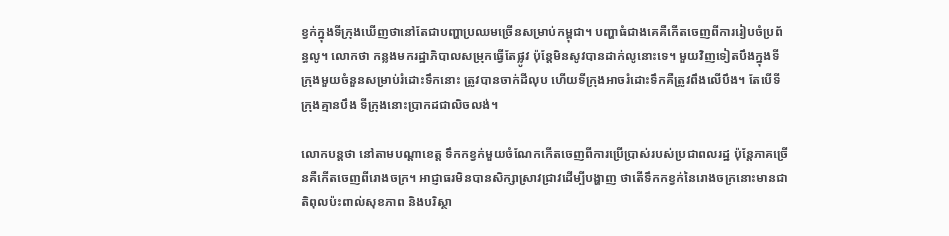ខ្វក់ក្នុងទីក្រុងឃើញថានៅតែជាបញ្ហាប្រឈមច្រើនសម្រាប់កម្ពុជា។ បញ្ហាធំជាងគេគឺកើតចេញពីការរៀបចំប្រព័ន្ធលូ។ លោកថា កន្លងមករដ្ឋាភិបាលសម្រុកធ្វើតែផ្លូវ ប៉ុន្តែមិនសូវបានដាក់លូនោះទេ។ មួយវិញទៀតបឹងក្នុងទីក្រុងមួយចំនួនសម្រាប់រំដោះទឹកនោះ ត្រូវបានចាក់ដីលុប ហើយទីក្រុងអាចរំដោះទឹកគឺត្រូវពឹងលើបឹង។ តែបើទីក្រុងគ្មានបឹង ទីក្រុងនោះប្រាកដជាលិចលង់។

លោកបន្តថា នៅតាមបណ្តាខេត្ត ទឹកកខ្វក់មួយចំណែកកើតចេញពីការប្រើប្រាស់របស់ប្រជាពលរដ្ឋ ប៉ុន្តែភាគច្រើនគឺកើតចេញពីរោងចក្រ។ អាជ្ញាធរមិនបានសិក្សាស្រាវជ្រាវដើម្បីបង្ហាញ ថាតើទឹកកខ្វក់នៃរោងចក្រនោះមានជាតិពុលប៉ះពាល់សុខភាព និងបរិស្ថា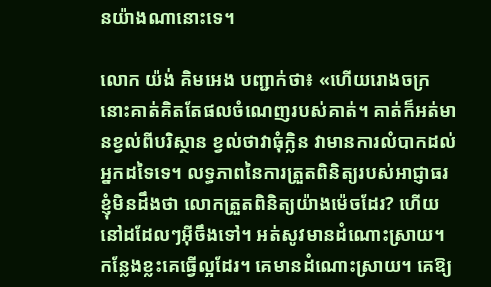នយ៉ាងណានោះទេ។

លោក យ៉ង់ គិមអេង បញ្ជាក់ថា៖ «ហើយរោងចក្រនោះគាត់គិតតែផលចំណេញរបស់គាត់។ គាត់ក៏អត់មានខ្វល់ពីបរិស្ថាន ខ្វល់ថាវាធុំក្លិន វាមានការលំបាកដល់អ្នកដទៃទេ។ លទ្ធភាពនៃការត្រួតពិនិត្យរបស់អាជ្ញាធរ ខ្ញុំមិនដឹងថា លោកត្រួតពិនិត្យយ៉ាងម៉េចដែរ? ហើយនៅដដែលៗអ៊ីចឹងទៅ។ អត់សូវមានដំណោះស្រាយ។ កន្លែងខ្លះគេធ្វើល្អដែរ។ គេមានដំណោះស្រាយ។ គេឱ្យ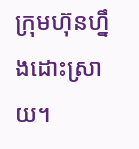ក្រុមហ៊ុនហ្នឹងដោះស្រាយ។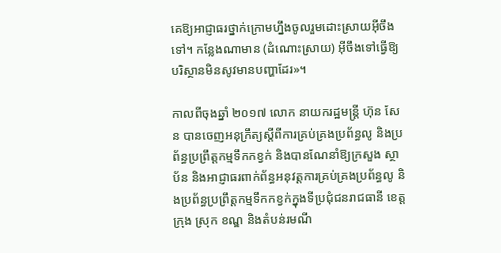គេឱ្យអាជ្ញាធរថ្នាក់ក្រោមហ្នឹងចូលរួមដោះស្រាយអ៊ីចឹងទៅ។ កន្លែងណាមាន (ដំណោះស្រាយ) អ៊ីចឹងទៅធ្វើឱ្យបរិស្ថានមិនសូវមានបញ្ហាដែរ»។

កាលពីចុងឆ្នាំ ២០១៧ លោក នាយករដ្ឋមន្ត្រី ហ៊ុន សែន បានចេញអនុក្រឹត្យស្តីពីការគ្រប់គ្រងប្រព័ន្ធលូ និងប្រព័ន្ធប្រព្រឹត្តកម្មទឹកកខ្វក់ និងបានណែនាំឱ្យក្រសួង ស្ថាប័ន និងអាជ្ញាធរពាក់ព័ន្ធអនុវត្តការគ្រប់គ្រងប្រព័ន្ធលូ និងប្រព័ន្ធប្រព្រឹត្តកម្មទឹកកខ្វក់ក្នុងទីប្រជុំជនរាជធានី ខេត្ត ក្រុង ស្រុក ខណ្ឌ និងតំបន់រមណី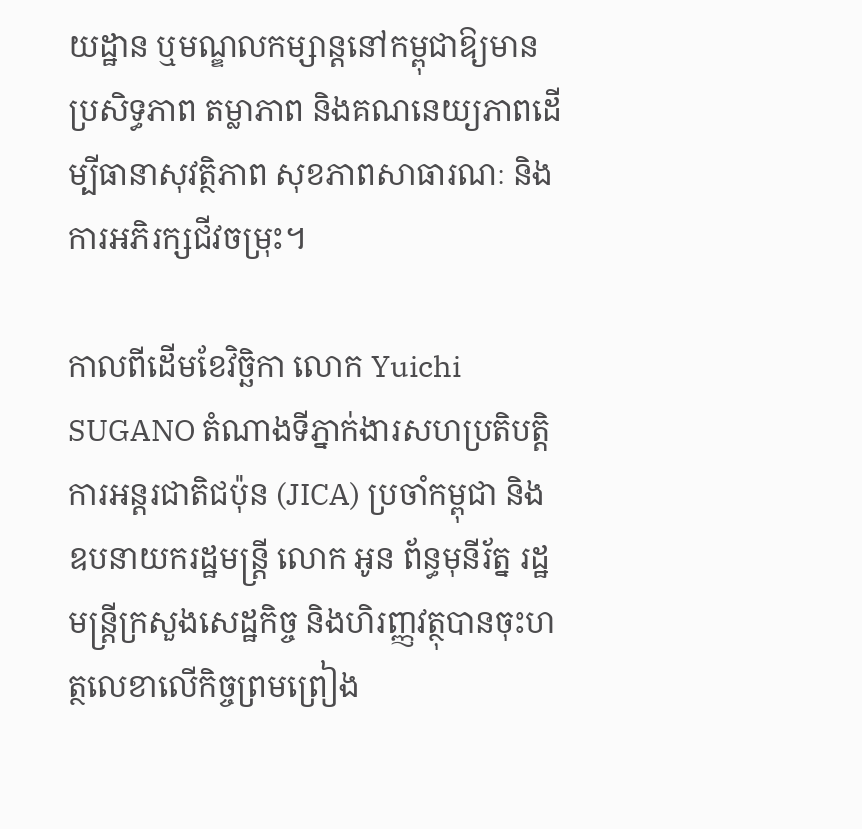យដ្ឋាន ឬមណ្ឌលកម្សាន្តនៅកម្ពុជាឱ្យមានប្រសិទ្ធភាព តម្លាភាព និងគណនេយ្យភាពដើម្បីធានាសុវត្ថិភាព សុខភាពសាធារណៈ និងការអភិរក្សជីវចម្រុះ។

កាលពីដើមខែវិច្ឆិកា លោក Yuichi SUGANO តំណាងទីភ្នាក់ងារសហប្រតិបត្តិការអន្តរជាតិជប៉ុន (JICA) ប្រចាំកម្ពុជា និងឧបនាយករដ្ឋមន្ដ្រី លោក អូន ព័ន្ធមុនីរ័ត្ន រដ្ឋមន្ត្រីក្រសួងសេដ្ឋកិច្ច និងហិរញ្ញវត្ថុបានចុះហត្ថលេខាលើកិច្ចព្រមព្រៀង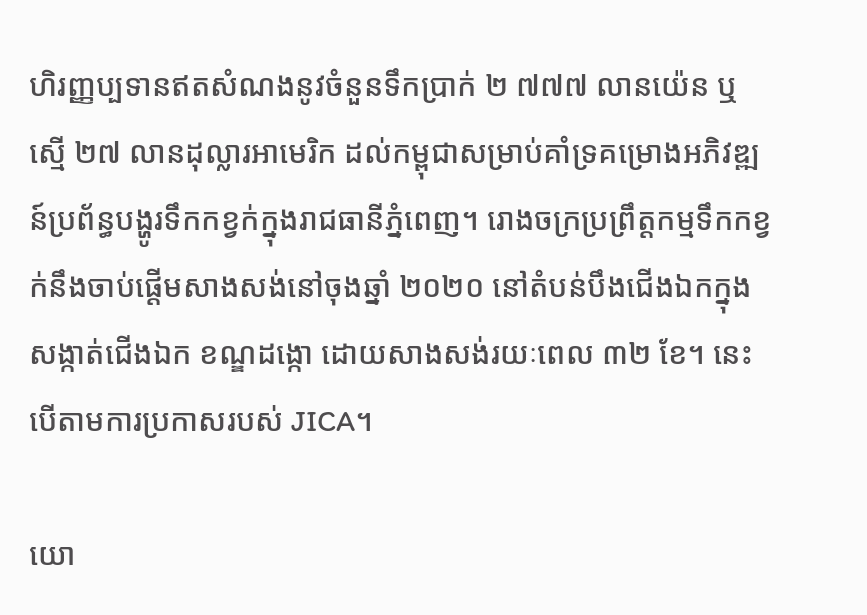ហិរញ្ញប្បទានឥតសំណងនូវចំនួនទឹកប្រាក់ ២ ៧៧៧ លានយ៉េន ឬស្មើ ២៧ លានដុល្លារអាមេរិក ដល់កម្ពុជាសម្រាប់គាំទ្រគម្រោងអភិវឌ្ឍន៍ប្រព័ន្ធបង្ហូរទឹកកខ្វក់ក្នុងរាជធានីភ្នំពេញ។ រោងចក្រប្រព្រឹត្តកម្មទឹកកខ្វក់នឹងចាប់ផ្តើមសាងសង់នៅចុងឆ្នាំ ២០២០ នៅតំបន់បឹងជើងឯកក្នុងសង្កាត់ជើងឯក ខណ្ឌដង្កោ ដោយសាងសង់រយៈពេល ៣២ ខែ។ នេះបើតាមការប្រកាសរបស់ JICA។

យោ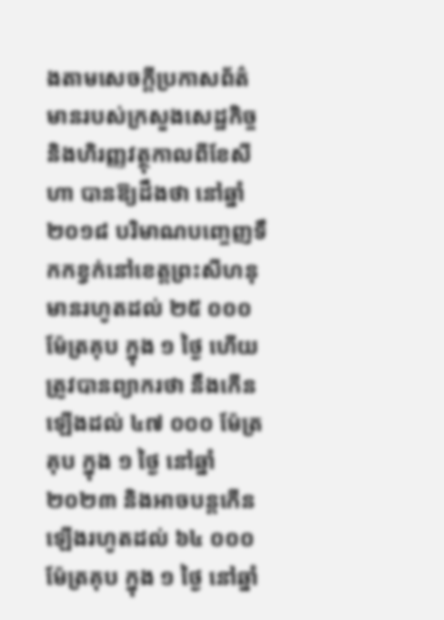ងតាមសេចក្តីប្រកាសព័ត៌មានរបស់ក្រសួងសេដ្ឋកិច្ច និងហិរញ្ញវត្ថុកាលពីខែសីហា បានឱ្យដឹងថា នៅឆ្នាំ ២០១៨ បរិមាណបញ្ចេញទឹកកខ្វក់នៅខេត្តព្រះសីហនុមានរហូតដល់ ២៥ ០០០ ម៉ែត្រគុប ក្នុង ១ ថ្ងៃ ហើយត្រូវបានព្យាករថា នឹងកើនឡើងដល់ ៤៧ ០០០ ម៉ែត្រគុប ក្នុង ១ ថ្ងៃ នៅឆ្នាំ ២០២៣ និងអាចបន្តកើនឡើងរហូតដល់ ៦៤ ០០០ ម៉ែត្រគុប ក្នុង ១ ថ្ងៃ នៅឆ្នាំ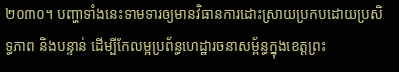២០៣០។ បញ្ហាទាំងនេះទាមទារឲ្យមានវិធានការដោះស្រាយប្រកបដោយប្រសិទ្ធភាព និងបន្ទាន់ ដើម្បីកែលម្អប្រព័ន្ធហេដ្ឋារចនាសម្ព័ន្ធក្នុងខេត្តព្រះ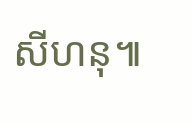សីហនុ៕